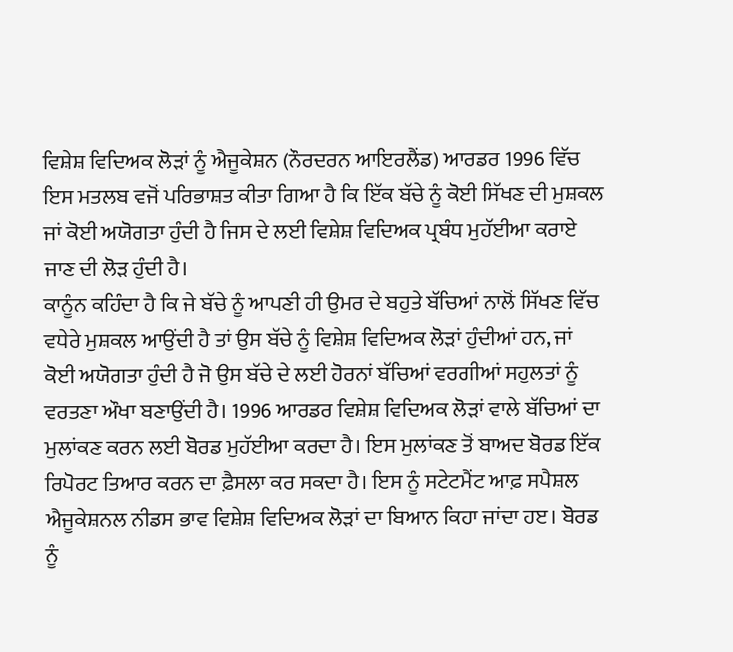ਵਿਸ਼ੇਸ਼ ਵਿਦਿਅਕ ਲੋੜਾਂ ਨੂੰ ਐਜੂਕੇਸ਼ਨ (ਨੌਰਦਰਨ ਆਇਰਲੈਂਡ) ਆਰਡਰ 1996 ਵਿੱਚ ਇਸ ਮਤਲਬ ਵਜੋਂ ਪਰਿਭਾਸ਼ਤ ਕੀਤਾ ਗਿਆ ਹੈ ਕਿ ਇੱਕ ਬੱਚੇ ਨੂੰ ਕੋਈ ਸਿੱਖਣ ਦੀ ਮੁਸ਼ਕਲ ਜਾਂ ਕੋਈ ਅਯੋਗਤਾ ਹੁੰਦੀ ਹੈ ਜਿਸ ਦੇ ਲਈ ਵਿਸ਼ੇਸ਼ ਵਿਦਿਅਕ ਪ੍ਰਬੰਧ ਮੁਹੱਈਆ ਕਰਾਏ ਜਾਣ ਦੀ ਲੋੜ ਹੁੰਦੀ ਹੈ।
ਕਾਨੂੰਨ ਕਹਿੰਦਾ ਹੈ ਕਿ ਜੇ ਬੱਚੇ ਨੂੰ ਆਪਣੀ ਹੀ ਉਮਰ ਦੇ ਬਹੁਤੇ ਬੱਚਿਆਂ ਨਾਲੋਂ ਸਿੱਖਣ ਵਿੱਚ ਵਧੇਰੇ ਮੁਸ਼ਕਲ ਆਉਂਦੀ ਹੈ ਤਾਂ ਉਸ ਬੱਚੇ ਨੂੰ ਵਿਸ਼ੇਸ਼ ਵਿਦਿਅਕ ਲੋੜਾਂ ਹੁੰਦੀਆਂ ਹਨ, ਜਾਂ ਕੋਈ ਅਯੋਗਤਾ ਹੁੰਦੀ ਹੈ ਜੋ ਉਸ ਬੱਚੇ ਦੇ ਲਈ ਹੋਰਨਾਂ ਬੱਚਿਆਂ ਵਰਗੀਆਂ ਸਹੁਲਤਾਂ ਨੂੰ ਵਰਤਣਾ ਔਖਾ ਬਣਾਉਂਦੀ ਹੈ। 1996 ਆਰਡਰ ਵਿਸ਼ੇਸ਼ ਵਿਦਿਅਕ ਲੋੜਾਂ ਵਾਲੇ ਬੱਚਿਆਂ ਦਾ ਮੁਲਾਂਕਣ ਕਰਨ ਲਈ ਬੋਰਡ ਮੁਹੱਈਆ ਕਰਦਾ ਹੈ। ਇਸ ਮੁਲਾਂਕਣ ਤੋਂ ਬਾਅਦ ਬੋਰਡ ਇੱਕ ਰਿਪੋਰਟ ਤਿਆਰ ਕਰਨ ਦਾ ਫ਼ੈਸਲਾ ਕਰ ਸਕਦਾ ਹੈ। ਇਸ ਨੂੰ ਸਟੇਟਮੈਂਟ ਆਫ਼ ਸਪੈਸ਼ਲ ਐਜੂਕੇਸ਼ਨਲ ਨੀਡਸ ਭਾਵ ਵਿਸ਼ੇਸ਼ ਵਿਦਿਅਕ ਲੋੜਾਂ ਦਾ ਬਿਆਨ ਕਿਹਾ ਜਾਂਦਾ ਹੲ। ਬੋਰਡ ਨੂੰ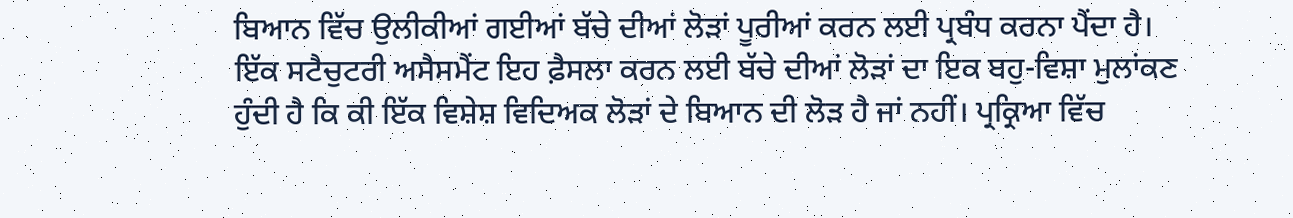ਬਿਆਨ ਵਿੱਚ ਉਲੀਕੀਆਂ ਗਈਆਂ ਬੱਚੇ ਦੀਆਂ ਲੋੜਾਂ ਪੂਰੀਆਂ ਕਰਨ ਲਈ ਪ੍ਰਬੰਧ ਕਰਨਾ ਪੈਂਦਾ ਹੈ।
ਇੱਕ ਸਟੈਚੁਟਰੀ ਅਸੈਸਮੈਂਟ ਇਹ ਫ਼ੈਸਲਾ ਕਰਨ ਲਈ ਬੱਚੇ ਦੀਆਂ ਲੋੜਾਂ ਦਾ ਇਕ ਬਹੁ-ਵਿਸ਼ਾ ਮੁਲਾਂਕਣ ਹੁੰਦੀ ਹੈ ਕਿ ਕੀ ਇੱਕ ਵਿਸ਼ੇਸ਼ ਵਿਦਿਅਕ ਲੋੜਾਂ ਦੇ ਬਿਆਨ ਦੀ ਲੋੜ ਹੈ ਜਾਂ ਨਹੀਂ। ਪ੍ਰਕ੍ਰਿਆ ਵਿੱਚ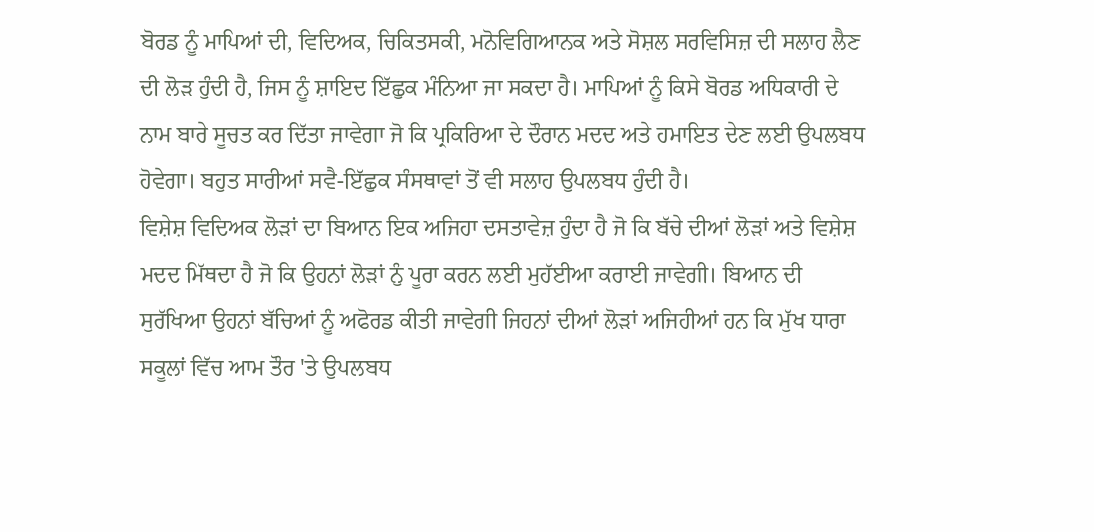ਬੋਰਡ ਨੂੰ ਮਾਪਿਆਂ ਦੀ, ਵਿਦਿਅਕ, ਚਿਕਿਤਸਕੀ, ਮਨੋਵਿਗਿਆਨਕ ਅਤੇ ਸੋਸ਼ਲ ਸਰਵਿਸਿਜ਼ ਦੀ ਸਲਾਹ ਲੈਣ ਦੀ ਲੋੜ ਹੁੰਦੀ ਹੈ, ਜਿਸ ਨੂੰ ਸ਼ਾਇਦ ਇੱਛੁਕ ਮੰਨਿਆ ਜਾ ਸਕਦਾ ਹੈ। ਮਾਪਿਆਂ ਨੂੰ ਕਿਸੇ ਬੋਰਡ ਅਧਿਕਾਰੀ ਦੇ ਨਾਮ ਬਾਰੇ ਸੂਚਤ ਕਰ ਦਿੱਤਾ ਜਾਵੇਗਾ ਜੋ ਕਿ ਪ੍ਰਕਿਰਿਆ ਦੇ ਦੌਰਾਨ ਮਦਦ ਅਤੇ ਹਮਾਇਤ ਦੇਣ ਲਈ ਉਪਲਬਧ ਹੋਵੇਗਾ। ਬਹੁਤ ਸਾਰੀਆਂ ਸਵੈ-ਇੱਛੁਕ ਸੰਸਥਾਵਾਂ ਤੋਂ ਵੀ ਸਲਾਹ ਉਪਲਬਧ ਹੁੰਦੀ ਹੈ।
ਵਿਸ਼ੇਸ਼ ਵਿਦਿਅਕ ਲੋੜਾਂ ਦਾ ਬਿਆਨ ਇਕ ਅਜਿਹਾ ਦਸਤਾਵੇਜ਼ ਹੁੰਦਾ ਹੈ ਜੋ ਕਿ ਬੱਚੇ ਦੀਆਂ ਲੋੜਾਂ ਅਤੇ ਵਿਸ਼ੇਸ਼ ਮਦਦ ਮਿੱਥਦਾ ਹੈ ਜੋ ਕਿ ਉਹਨਾਂ ਲੋੜਾਂ ਨੁੰ ਪੂਰਾ ਕਰਨ ਲਈ ਮੁਹੱਈਆ ਕਰਾਈ ਜਾਵੇਗੀ। ਬਿਆਨ ਦੀ ਸੁਰੱਖਿਆ ਉਹਨਾਂ ਬੱਚਿਆਂ ਨੂੰ ਅਫੋਰਡ ਕੀਤੀ ਜਾਵੇਗੀ ਜਿਹਨਾਂ ਦੀਆਂ ਲੋੜਾਂ ਅਜਿਹੀਆਂ ਹਨ ਕਿ ਮੁੱਖ ਧਾਰਾ ਸਕੂਲਾਂ ਵਿੱਚ ਆਮ ਤੌਰ 'ਤੇ ਉਪਲਬਧ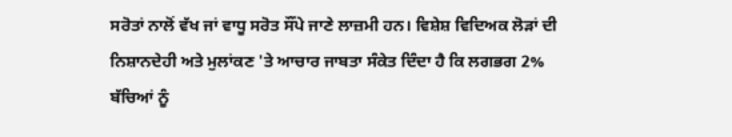ਸਰੋਤਾਂ ਨਾਲੋਂ ਵੱਖ ਜਾਂ ਵਾਧੂ ਸਰੋਤ ਸੌਂਪੇ ਜਾਣੇ ਲਾਜ਼ਮੀ ਹਨ। ਵਿਸ਼ੇਸ਼ ਵਿਦਿਅਕ ਲੋੜਾਂ ਦੀ ਨਿਸ਼ਾਨਦੇਹੀ ਅਤੇ ਮੁਲਾਂਕਣ 'ਤੇ ਆਚਾਰ ਜਾਬਤਾ ਸੰਕੇਤ ਦਿੰਦਾ ਹੈ ਕਿ ਲਗਭਗ 2% ਬੱਚਿਆਂ ਨੂੰ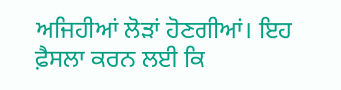ਅਜਿਹੀਆਂ ਲੋੜਾਂ ਹੋਣਗੀਆਂ। ਇਹ ਫ਼ੈਸਲਾ ਕਰਨ ਲਈ ਕਿ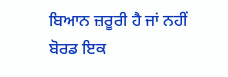ਬਿਆਨ ਜ਼ਰੂਰੀ ਹੈ ਜਾਂ ਨਹੀਂ ਬੋਰਡ ਇਕ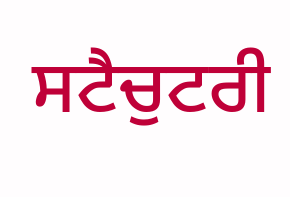ਸਟੈਚੁਟਰੀ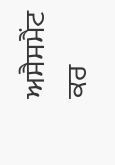ਅਸੈਸਮੈਂਟ ਕਰ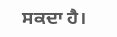ਸਕਦਾ ਹੈ।